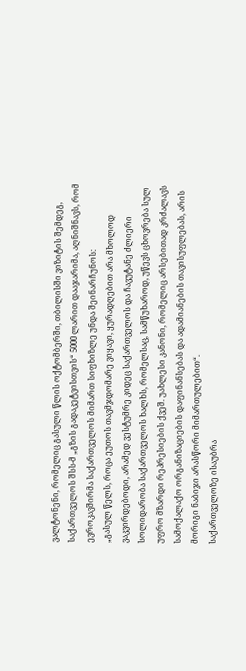ვალტონენი, რომელიც გასული წლის ოქტომბერში, თბილისში ვიზიტის შემდეგ, საქართველოს შსს-მ „გზის გადაკეტვისთვის“ 5000 ლარით დააჯარიმა, აღნიშნავს, რომ ევროკავშირმა საქართველოს მიმართ სიფხიზლე უნდა შეინარჩუნოს:
„გასულ წელს, როცა ეუთოს თავმჯდომარე ვიყავი, ყურადღებით არა მხოლოდ ვაკვირდებოდი, არამედ ვესტუმრე კიდეც საქართველოს და ჩავუტანე ძლიერი სოლიდარობა საქართველოს ხალხს, რომელსაც, სამწუხაროდ, უწევს ცხოვრება სულ უფრო მზარდი რეპრესიების ქვეშ. უახლესი კანონი, რომელიც არსებითად კრძალავს სამოქალაქო ორგანიზაციების დაფინანსებას და ადამიანების თავისუფლებას, არის მორიგი ნაბიჯი არასწორი მიმართულებით“.
საქართველოზე ისაუბრა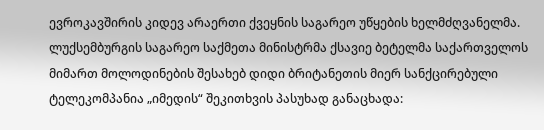ევროკავშირის კიდევ არაერთი ქვეყნის საგარეო უწყების ხელმძღვანელმა. ლუქსემბურგის საგარეო საქმეთა მინისტრმა ქსავიე ბეტელმა საქართველოს მიმართ მოლოდინების შესახებ დიდი ბრიტანეთის მიერ სანქცირებული ტელეკომპანია „იმედის“ შეკითხვის პასუხად განაცხადა: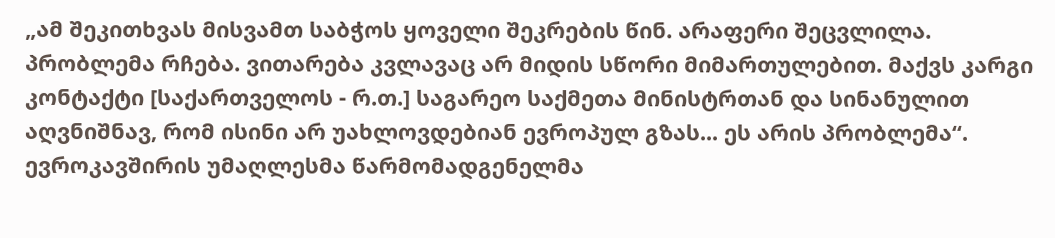„ამ შეკითხვას მისვამთ საბჭოს ყოველი შეკრების წინ. არაფერი შეცვლილა. პრობლემა რჩება. ვითარება კვლავაც არ მიდის სწორი მიმართულებით. მაქვს კარგი კონტაქტი [საქართველოს - რ.თ.] საგარეო საქმეთა მინისტრთან და სინანულით აღვნიშნავ, რომ ისინი არ უახლოვდებიან ევროპულ გზას... ეს არის პრობლემა“.
ევროკავშირის უმაღლესმა წარმომადგენელმა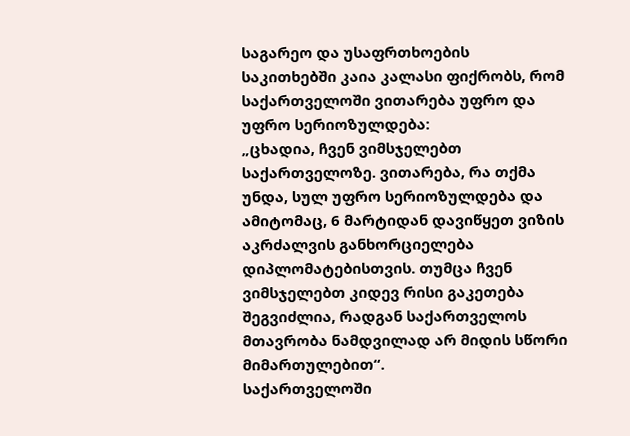საგარეო და უსაფრთხოების საკითხებში კაია კალასი ფიქრობს, რომ საქართველოში ვითარება უფრო და უფრო სერიოზულდება:
„ცხადია, ჩვენ ვიმსჯელებთ საქართველოზე. ვითარება, რა თქმა უნდა, სულ უფრო სერიოზულდება და ამიტომაც, 6 მარტიდან დავიწყეთ ვიზის აკრძალვის განხორციელება დიპლომატებისთვის. თუმცა ჩვენ ვიმსჯელებთ კიდევ რისი გაკეთება შეგვიძლია, რადგან საქართველოს მთავრობა ნამდვილად არ მიდის სწორი მიმართულებით“.
საქართველოში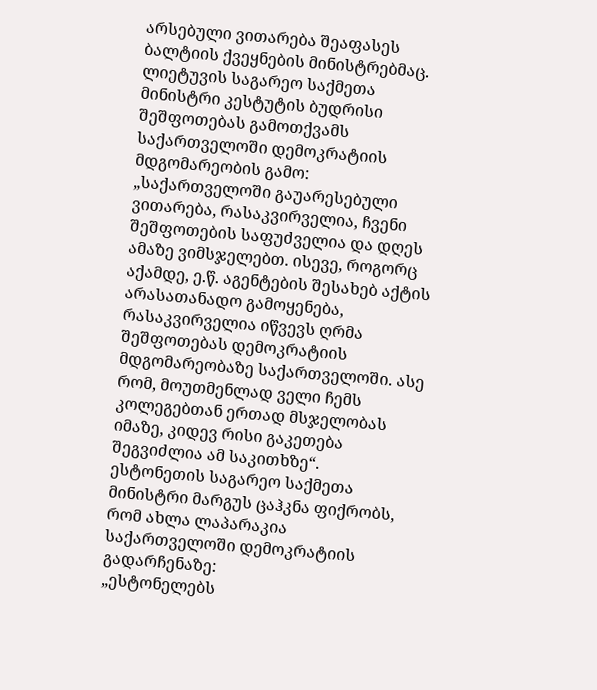არსებული ვითარება შეაფასეს ბალტიის ქვეყნების მინისტრებმაც. ლიეტუვის საგარეო საქმეთა მინისტრი კესტუტის ბუდრისი შეშფოთებას გამოთქვამს საქართველოში დემოკრატიის მდგომარეობის გამო:
„საქართველოში გაუარესებული ვითარება, რასაკვირველია, ჩვენი შეშფოთების საფუძველია და დღეს ამაზე ვიმსჯელებთ. ისევე, როგორც აქამდე, ე.წ. აგენტების შესახებ აქტის არასათანადო გამოყენება, რასაკვირველია იწვევს ღრმა შეშფოთებას დემოკრატიის მდგომარეობაზე საქართველოში. ასე რომ, მოუთმენლად ველი ჩემს კოლეგებთან ერთად მსჯელობას იმაზე, კიდევ რისი გაკეთება შეგვიძლია ამ საკითხზე“.
ესტონეთის საგარეო საქმეთა მინისტრი მარგუს ცაჰკნა ფიქრობს, რომ ახლა ლაპარაკია საქართველოში დემოკრატიის გადარჩენაზე:
„ესტონელებს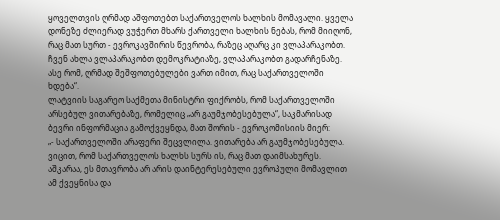ყოველთვის ღრმად აშფოთებთ საქართველოს ხალხის მომავალი. ყველა დონეზე ძლიერად ვუჭერთ მხარს ქართველი ხალხის ნებას, რომ მიიღონ, რაც მათ სურთ - ევროკავშირის წევრობა, რაზეც აღარც კი ვლაპარაკობთ. ჩვენ ახლა ვლაპარაკობთ დემოკრატიაზე, ვლაპარაკობთ გადარჩენაზე. ასე რომ, ღრმად შეშფოთებულები ვართ იმით, რაც საქართველოში ხდება“.
ლატვიის საგარეო საქმეთა მინისტრი ფიქრობს, რომ საქართველოში არსებულ ვითარებაზე, რომელიც „არ გაუმჯობესებულა“, საკმარისად ბევრი ინფორმაცია გამოქვეყნდა, მათ შორის - ევროკომისიის მიერ:
„- საქართველოში არაფერი შეცვლილა. ვითარება არ გაუმჯობესებულა. ვიცით, რომ საქართველოს ხალხს სურს ის, რაც მათ დაიმსახურეს. აშკარაა, ეს მთავრობა არ არის დაინტერესებული ევროპული მომავლით ამ ქვეყნისა და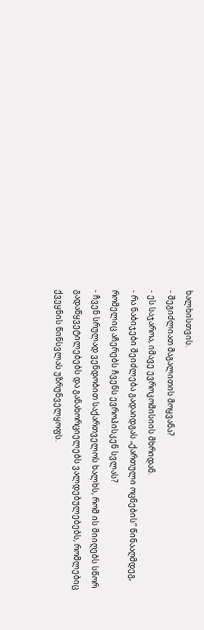ხალხისთვის.
- შეგიძლიათ მაგალითის მოყვანა?
- ეს საჯაროა, იმავე ევროკომისიის მხრიდან.
- რა ნაბიჯები შეიძლება გადაიდგას „ქართული ოცნების“ წინააღმდეგ, რომელიც აჩერებს ჩვენს ევროპისკენ სვლას?
- ჩვენ სრულად ვენდობით საქართველოს ხალხს, რომ ის მიიღებს სწორ გადაწყვეტილებებს და განახორციელებს ვალდებულებებს, რომლებიც ქვეყნის წინსვლას უზრუნველყოფს.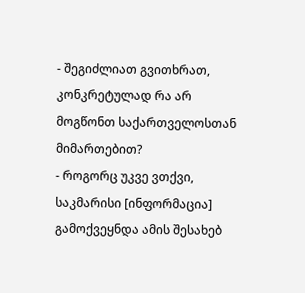- შეგიძლიათ გვითხრათ, კონკრეტულად რა არ მოგწონთ საქართველოსთან მიმართებით?
- როგორც უკვე ვთქვი, საკმარისი [ინფორმაცია] გამოქვეყნდა ამის შესახებ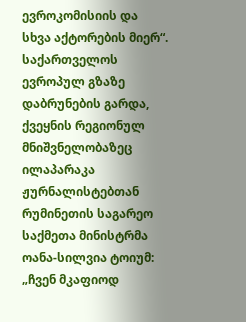ევროკომისიის და სხვა აქტორების მიერ“.
საქართველოს ევროპულ გზაზე დაბრუნების გარდა, ქვეყნის რეგიონულ მნიშვნელობაზეც ილაპარაკა ჟურნალისტებთან რუმინეთის საგარეო საქმეთა მინისტრმა ოანა-სილვია ტოიუმ:
„ჩვენ მკაფიოდ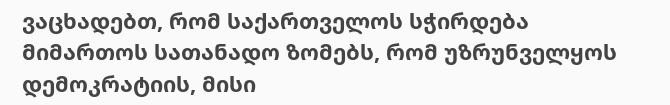ვაცხადებთ, რომ საქართველოს სჭირდება მიმართოს სათანადო ზომებს, რომ უზრუნველყოს დემოკრატიის, მისი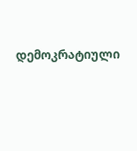დემოკრატიული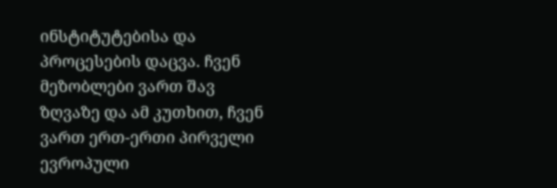ინსტიტუტებისა და პროცესების დაცვა. ჩვენ მეზობლები ვართ შავ ზღვაზე და ამ კუთხით, ჩვენ ვართ ერთ-ერთი პირველი ევროპული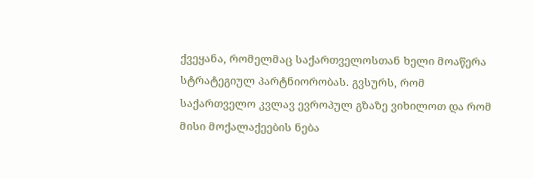ქვეყანა, რომელმაც საქართველოსთან ხელი მოაწერა სტრატეგიულ პარტნიორობას. გვსურს, რომ საქართველო კვლავ ევროპულ გზაზე ვიხილოთ და რომ მისი მოქალაქეების ნება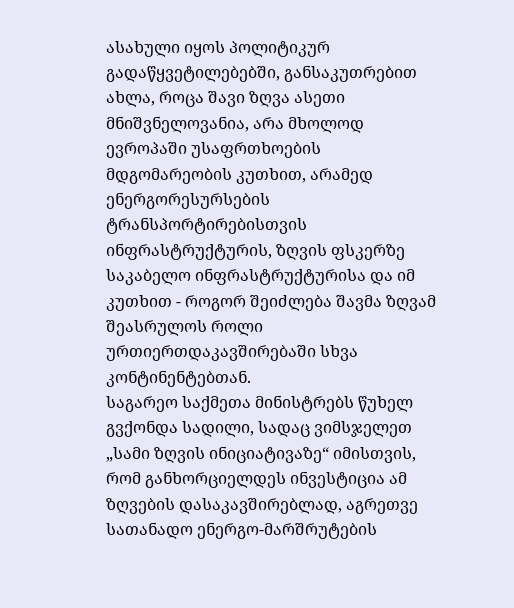ასახული იყოს პოლიტიკურ გადაწყვეტილებებში, განსაკუთრებით ახლა, როცა შავი ზღვა ასეთი მნიშვნელოვანია, არა მხოლოდ ევროპაში უსაფრთხოების მდგომარეობის კუთხით, არამედ ენერგორესურსების ტრანსპორტირებისთვის ინფრასტრუქტურის, ზღვის ფსკერზე საკაბელო ინფრასტრუქტურისა და იმ კუთხით - როგორ შეიძლება შავმა ზღვამ შეასრულოს როლი ურთიერთდაკავშირებაში სხვა კონტინენტებთან.
საგარეო საქმეთა მინისტრებს წუხელ გვქონდა სადილი, სადაც ვიმსჯელეთ „სამი ზღვის ინიციატივაზე“ იმისთვის, რომ განხორციელდეს ინვესტიცია ამ ზღვების დასაკავშირებლად, აგრეთვე სათანადო ენერგო-მარშრუტების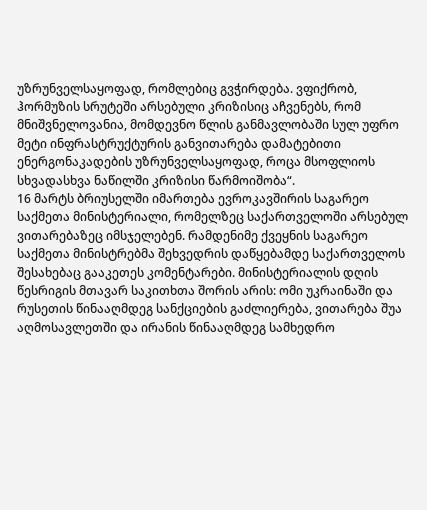უზრუნველსაყოფად, რომლებიც გვჭირდება. ვფიქრობ, ჰორმუზის სრუტეში არსებული კრიზისიც აჩვენებს, რომ მნიშვნელოვანია, მომდევნო წლის განმავლობაში სულ უფრო მეტი ინფრასტრუქტურის განვითარება დამატებითი ენერგონაკადების უზრუნველსაყოფად, როცა მსოფლიოს სხვადასხვა ნაწილში კრიზისი წარმოიშობა“.
16 მარტს ბრიუსელში იმართება ევროკავშირის საგარეო საქმეთა მინისტერიალი, რომელზეც საქართველოში არსებულ ვითარებაზეც იმსჯელებენ. რამდენიმე ქვეყნის საგარეო საქმეთა მინისტრებმა შეხვედრის დაწყებამდე საქართველოს შესახებაც გააკეთეს კომენტარები. მინისტერიალის დღის წესრიგის მთავარ საკითხთა შორის არის: ომი უკრაინაში და რუსეთის წინააღმდეგ სანქციების გაძლიერება, ვითარება შუა აღმოსავლეთში და ირანის წინააღმდეგ სამხედრო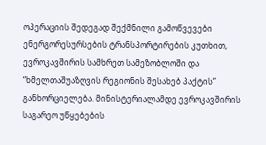ოპერაციის შედეგად შექმნილი გამოწვევები ენერგორესურსების ტრანსპორტირების კუთხით, ევროკავშირის სამხრეთ სამეზობლოში და “ხმელთაშუაზღვის რეგიონის შესახებ პაქტის” განხორციელება. მინისტერიალამდე ევროკავშირის საგარეო უწყებების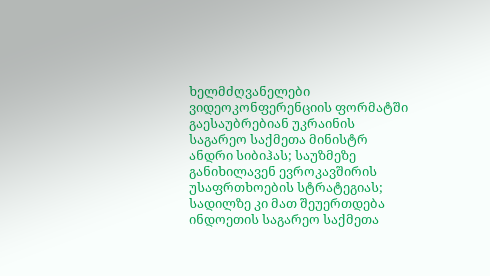ხელმძღვანელები ვიდეოკონფერენციის ფორმატში გაესაუბრებიან უკრაინის საგარეო საქმეთა მინისტრ ანდრი სიბიჰას; საუზმეზე განიხილავენ ევროკავშირის უსაფრთხოების სტრატეგიას; სადილზე კი მათ შეუერთდება ინდოეთის საგარეო საქმეთა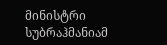მინისტრი სუბრაჰმანიამ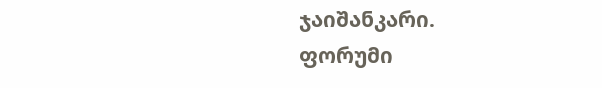ჯაიშანკარი.
ფორუმი